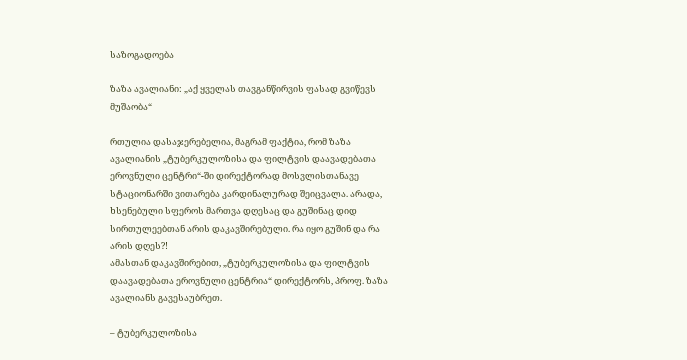საზოგადოება

ზაზა ავალიანი: „აქ ყველას თავგანწირვის ფასად გვიწევს მუშაობა“

რთულია დასაჯერებელია, მაგრამ ფაქტია, რომ ზაზა ავალიანის „ტუბერკულოზისა და ფილტვის დაავადებათა ეროვნული ცენტრი“-ში დირექტორად მოსვლისთანავე სტაციონარში ვითარება კარდინალურად შეიცვალა. არადა, ხსენებული სფეროს მართვა დღესაც და გუშინაც დიდ სირთულეებთან არის დაკავშირებული. რა იყო გუშინ და რა არის დღეს?!
ამასთან დაკავშირებით, „ტუბერკულოზისა და ფილტვის დაავადებათა ეროვნული ცენტრია“ დირექტორს, პროფ. ზაზა ავალიანს გავესაუბრეთ.

– ტუბერკულოზისა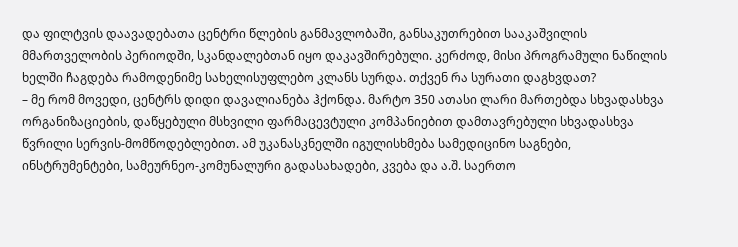და ფილტვის დაავადებათა ცენტრი წლების განმავლობაში, განსაკუთრებით სააკაშვილის მმართველობის პერიოდში, სკანდალებთან იყო დაკავშირებული. კერძოდ, მისი პროგრამული ნაწილის ხელში ჩაგდება რამოდენიმე სახელისუფლებო კლანს სურდა. თქვენ რა სურათი დაგხვდათ?
– მე რომ მოვედი, ცენტრს დიდი დავალიანება ჰქონდა. მარტო 350 ათასი ლარი მართებდა სხვადასხვა ორგანიზაციების, დაწყებული მსხვილი ფარმაცევტული კომპანიებით დამთავრებული სხვადასხვა წვრილი სერვის-მომწოდებლებით. ამ უკანასკნელში იგულისხმება სამედიცინო საგნები, ინსტრუმენტები, სამეურნეო-კომუნალური გადასახადები, კვება და ა.შ. საერთო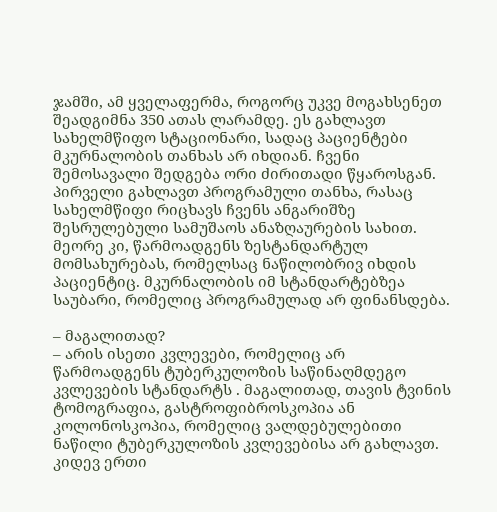ჯამში, ამ ყველაფერმა, როგორც უკვე მოგახსენეთ შეადგიმნა 350 ათას ლარამდე. ეს გახლავთ სახელმწიფო სტაციონარი, სადაც პაციენტები მკურნალობის თანხას არ იხდიან. ჩვენი შემოსავალი შედგება ორი ძირითადი წყაროსგან. პირველი გახლავთ პროგრამული თანხა, რასაც სახელმწიფი რიცხავს ჩვენს ანგარიშზე შესრულებული სამუშაოს ანაზღაურების სახით. მეორე კი, წარმოადგენს ზესტანდარტულ მომსახურებას, რომელსაც ნაწილობრივ იხდის პაციენტიც. მკურნალობის იმ სტანდარტებზეა საუბარი, რომელიც პროგრამულად არ ფინანსდება.

– მაგალითად?
– არის ისეთი კვლევები, რომელიც არ წარმოადგენს ტუბერკულოზის საწინაღმდეგო კვლევების სტანდარტს . მაგალითად, თავის ტვინის ტომოგრაფია, გასტროფიბროსკოპია ან კოლონოსკოპია, რომელიც ვალდებულებითი ნაწილი ტუბერკულოზის კვლევებისა არ გახლავთ. კიდევ ერთი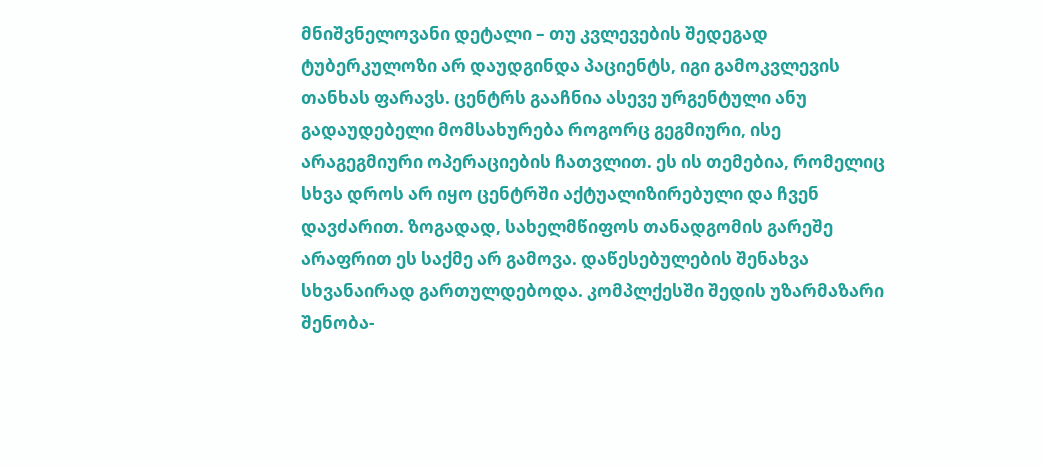მნიშვნელოვანი დეტალი – თუ კვლევების შედეგად ტუბერკულოზი არ დაუდგინდა პაციენტს, იგი გამოკვლევის თანხას ფარავს. ცენტრს გააჩნია ასევე ურგენტული ანუ გადაუდებელი მომსახურება როგორც გეგმიური, ისე არაგეგმიური ოპერაციების ჩათვლით. ეს ის თემებია, რომელიც სხვა დროს არ იყო ცენტრში აქტუალიზირებული და ჩვენ დავძარით. ზოგადად, სახელმწიფოს თანადგომის გარეშე არაფრით ეს საქმე არ გამოვა. დაწესებულების შენახვა სხვანაირად გართულდებოდა. კომპლქესში შედის უზარმაზარი შენობა-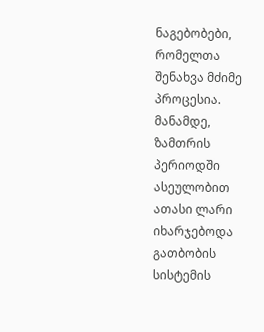ნაგებობები, რომელთა შენახვა მძიმე პროცესია. მანამდე, ზამთრის პერიოდში ასეულობით ათასი ლარი იხარჯებოდა გათბობის სისტემის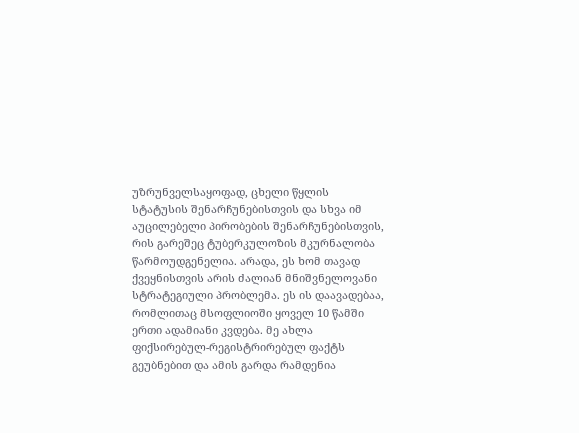უზრუნველსაყოფად, ცხელი წყლის სტატუსის შენარჩუნებისთვის და სხვა იმ აუცილებელი პირობების შენარჩუნებისთვის, რის გარეშეც ტუბერკულოზის მკურნალობა წარმოუდგენელია. არადა, ეს ხომ თავად ქვეყნისთვის არის ძალიან მნიშვნელოვანი სტრატეგიული პრობლემა. ეს ის დაავადებაა, რომლითაც მსოფლიოში ყოველ 10 წამში ერთი ადამიანი კვდება. მე ახლა ფიქსირებულ-რეგისტრირებულ ფაქტს გეუბნებით და ამის გარდა რამდენია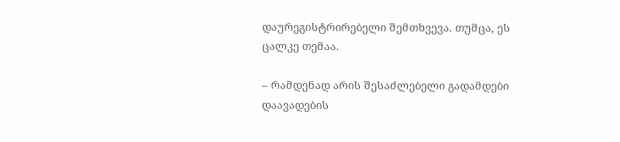დაურეგისტრირებელი შემთხვევა. თუმცა, ეს ცალკე თემაა.

– რამდენად არის შესაძლებელი გადამდები დაავადების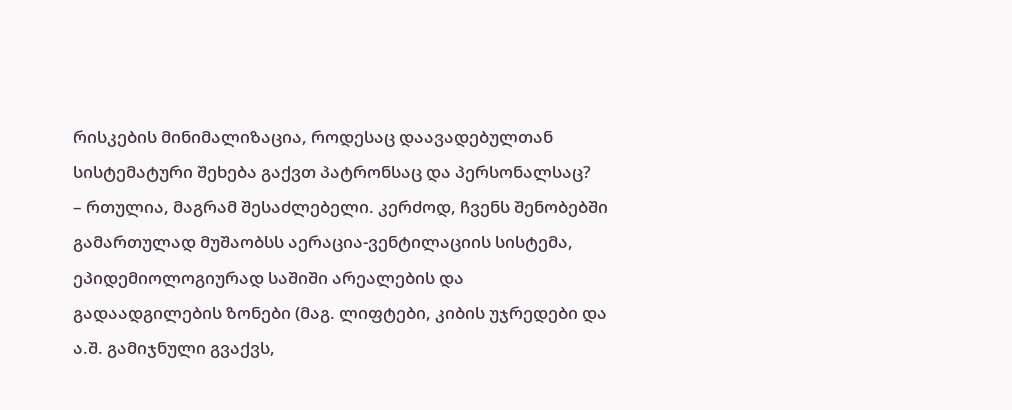რისკების მინიმალიზაცია, როდესაც დაავადებულთან სისტემატური შეხება გაქვთ პატრონსაც და პერსონალსაც?
– რთულია, მაგრამ შესაძლებელი. კერძოდ, ჩვენს შენობებში გამართულად მუშაობსს აერაცია-ვენტილაციის სისტემა, ეპიდემიოლოგიურად საშიში არეალების და გადაადგილების ზონები (მაგ. ლიფტები, კიბის უჯრედები და ა.შ. გამიჯნული გვაქვს,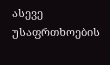ასევე უსაფრთხოების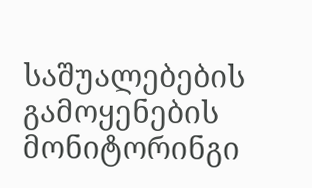საშუალებების გამოყენების მონიტორინგი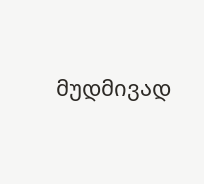მუდმივად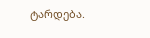ტარდება.